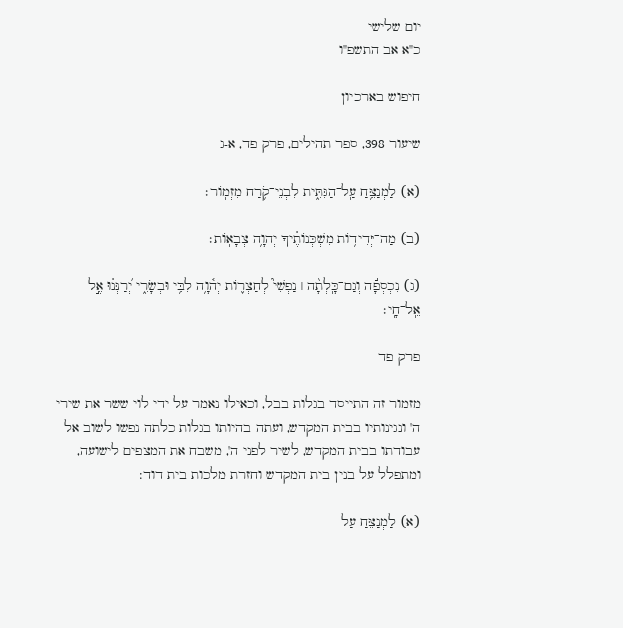יום שלישי
כ"א אב התשפ"ו

חיפוש בארכיון

שיעור 398, ספר תהילים, פרק פד, א-ג

(א) לַמְנַצֵּ֥חַ עַֽל־הַגִּתִּ֑ית לִבְנֵי־קֹ֥רַח מִזְמֽוֹר׃

(ב) מַה־יְּדִיד֥וֹת מִשְׁכְּנוֹתֶ֗יךָ יְהוָ֥ה צְבָאֽוֹת׃

(ג) נִכְסְפָ֬ה וְגַם־כָּֽלְתָ֨ה ׀ נַפְשִׁי֮ לְחַצְר֪וֹת יְה֫וָ֥ה לִבִּ֥י וּבְשָׂרִ֑י יְ֝רַנְּנ֗וּ אֶ֣ל אֵֽל־חָֽי׃

פרק פד

מזמור זה התייסד בגלות בבל, וכאילו נאמר על ידי לוי ששר את שירי ה' ונגינותיו בבית המקדש, ועתה בהיותו בגלות כלתה נפשו לשוב אל עבודתו בבית המקדש, לשיר לפני ה', משבח את המצפים לישועה, ומתפלל על בנין בית המקדש וחזרת מלכות בית דוד:

(א) לַמְנַצֵּחַ עַל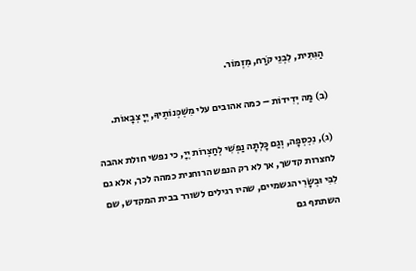הַגִּתִּית, לִבְנֵי קֹרַח, מִזְמוֹר.

(ב) מַה יְּדִידוֹת – כמה אהובים עלי מִשְׁכְּנוֹתֶיךָ, יְיָ צְבָאוֹת.

(ג), נִכְסְפָה, וְגַם כָּלְתָה נַפְשִׁי לְחַצְרוֹת יְיָ, כי נפשי חולת אהבה לחצרות קדשך, אך לא רק הנפש הרוחנית כמהה לכך, אלא גם לִבִּי וּבְשָׂרִי הגשמיים, שהיו רגילים לשורר בבית המקדש, שם השתתף גם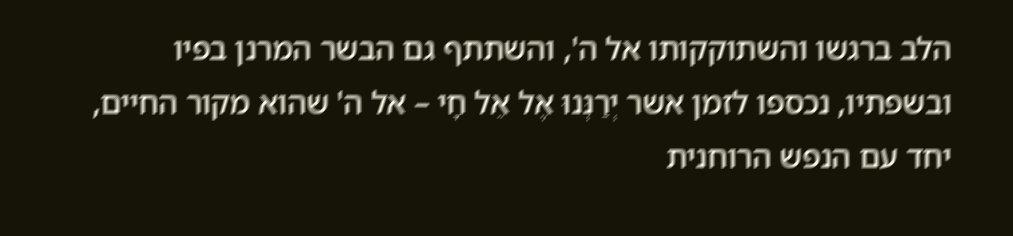הלב ברגשו והשתוקקותו אל ה', והשתתף גם הבשר המרנן בפיו ובשפתיו, נכספו לזמן אשר יְרַנְּנוּ אֶל אֵל חָי – אל ה' שהוא מקור החיים, יחד עם הנפש הרוחנית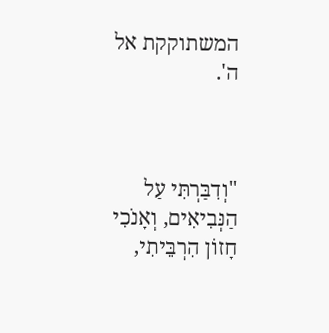המשתוקקת אל ה'.



"וְדִבַּרְתִּי עַל הַנְּבִיאִים, וְאָנֹכִי חָזוֹן הִרְבֵּיתִי,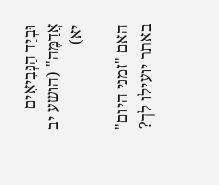וּבְיַד הַנְּבִיאִים אֲדַמֶּה" (הושע יב יא)

האם "זמני היום" באתר יועילו לך?